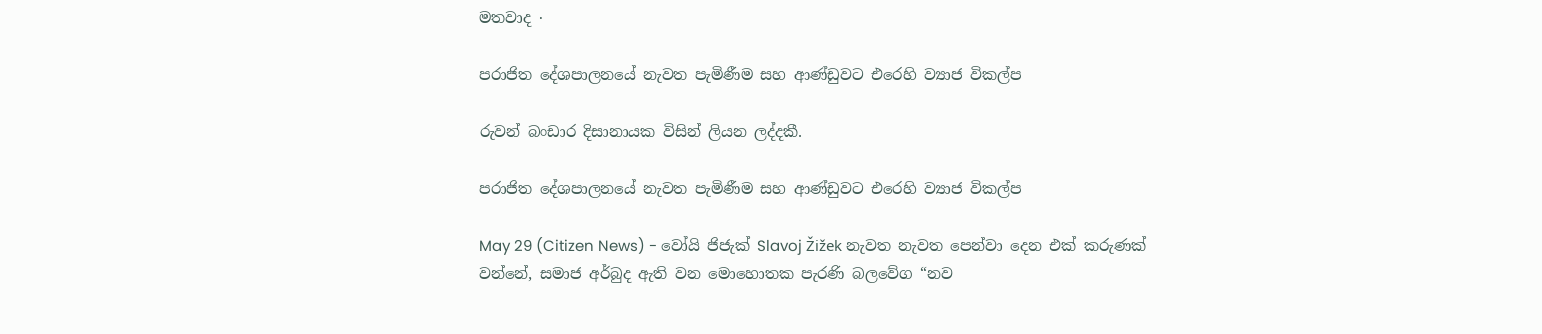මතවාද ·

පරාජිත දේශපාලනයේ නැවත පැමිණීම සහ ආණ්ඩුවට එරෙහි ව්‍යාජ විකල්ප

රුවන් බංඩාර දිසානායක විසින් ලියන ලද්දකී.

පරාජිත දේශපාලනයේ නැවත පැමිණීම සහ ආණ්ඩුවට එරෙහි ව්‍යාජ විකල්ප

May 29 (Citizen News) - වෝයි ජිජැක් Slavoj Žižek නැවත නැවත පෙන්වා දෙන එක් කරුණක් වන්නේ, සමාජ අර්බුද ඇති වන මොහොතක පැරණි බලවේග “නව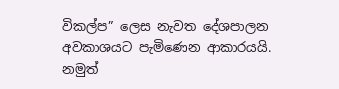විකල්ප” ලෙස නැවත දේශපාලන අවකාශයට පැමිණෙන ආකාරයයි. නමුත්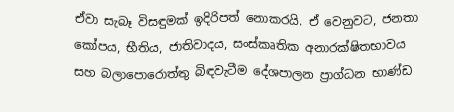ඒවා සැබෑ විසඳුමක් ඉදිරිපත් නොකරයි. ඒ වෙනුවට, ජනතා කෝපය, භීතිය, ජාතිවාදය, සංස්කෘතික අනාරක්ෂිතභාවය සහ බලාපොරොත්තු බිඳවැටීම දේශපාලන ප්‍රාග්ධන භාණ්ඩ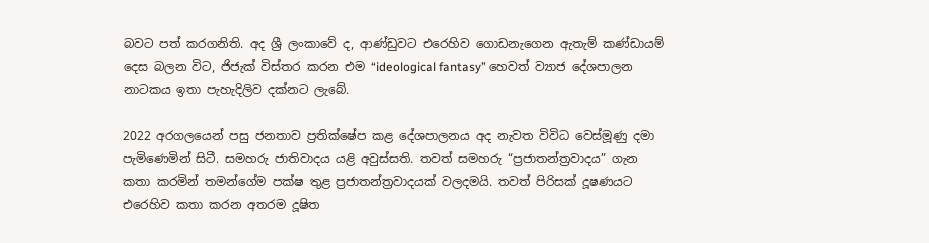බවට පත් කරගනිති. අද ශ්‍රී ලංකාවේ ද, ආණ්ඩුවට එරෙහිව ගොඩනැගෙන ඇතැම් කණ්ඩායම් දෙස බලන විට, ජිජැක් විස්තර කරන එම “ideological fantasy” හෙවත් ව්‍යාජ දේශපාලන නාටකය ඉතා පැහැදිලිව දක්නට ලැබේ.

2022 අරගලයෙන් පසු ජනතාව ප්‍රතික්ෂේප කළ දේශපාලනය අද නැවත විවිධ වෙස්මූණු දමා පැමිණෙමින් සිටී. සමහරු ජාතිවාදය යළි අවුස්සති. තවත් සමහරු “ප්‍රජාතන්ත්‍රවාදය” ගැන කතා කරමින් තමන්ගේම පක්ෂ තුළ ප්‍රජාතන්ත්‍රවාදයක් වලදමයි. තවත් පිරිසක් දූෂණයට එරෙහිව කතා කරන අතරම දූෂිත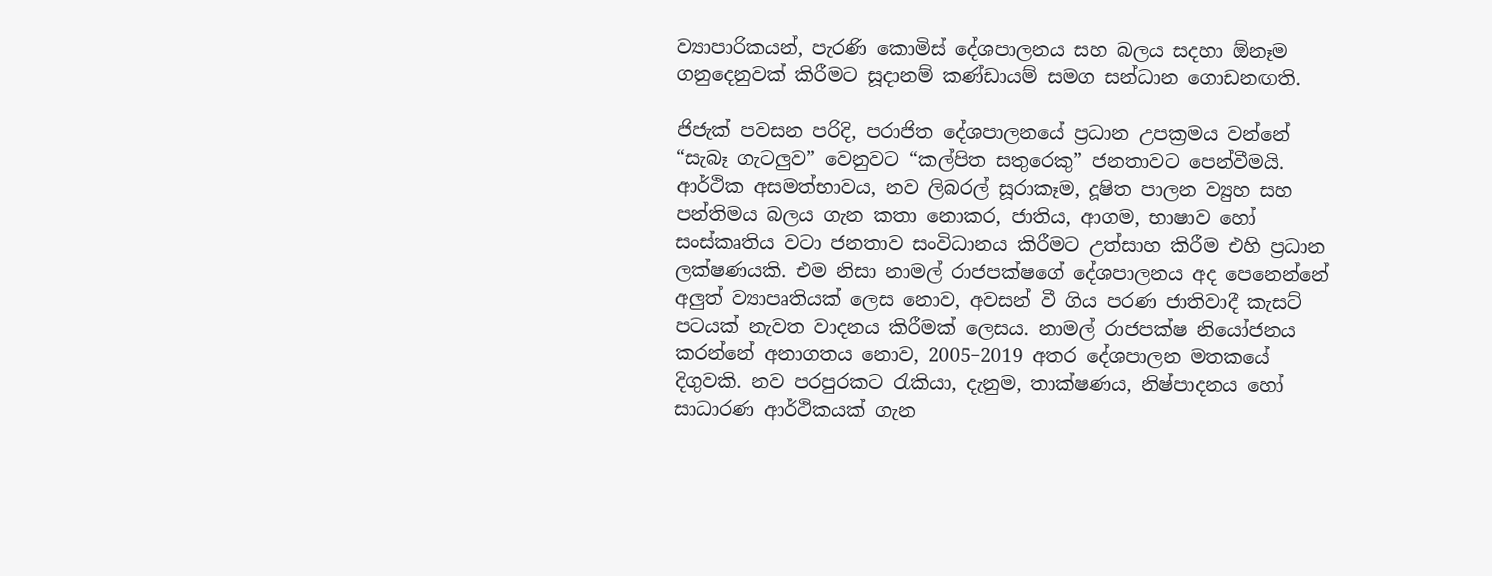ව්‍යාපාරිකයන්, පැරණි කොමිස් දේශපාලනය සහ බලය සදහා ඕනෑම ගනුදෙනුවක් කිරීමට සූදානම් කණ්ඩායම් සමග සන්ධාන ගොඩනඟති.

ජිජැක් පවසන පරිදි, පරාජිත දේශපාලනයේ ප්‍රධාන උපක්‍රමය වන්නේ “සැබෑ ගැටලුව” වෙනුවට “කල්පිත සතුරෙකු” ජනතාවට පෙන්වීමයි. ආර්ථික අසමත්භාවය, නව ලිබරල් සූරාකෑම, දූෂිත පාලන ව්‍යුහ සහ පන්තිමය බලය ගැන කතා නොකර, ජාතිය, ආගම, භාෂාව හෝ සංස්කෘතිය වටා ජනතාව සංවිධානය කිරීමට උත්සාහ කිරීම එහි ප්‍රධාන ලක්ෂණයකි. එම නිසා නාමල් රාජපක්ෂගේ දේශපාලනය අද පෙනෙන්නේ අලුත් ව්‍යාපෘතියක් ලෙස නොව, අවසන් වී ගිය පරණ ජාතිවාදී කැසට් පටයක් නැවත වාදනය කිරීමක් ලෙසය. නාමල් රාජපක්ෂ නියෝජනය කරන්නේ අනාගතය නොව, 2005–2019 අතර දේශපාලන මතකයේ දිගුවකි. නව පරපුරකට රැකියා, දැනුම, තාක්ෂණය, නිෂ්පාදනය හෝ සාධාරණ ආර්ථිකයක් ගැන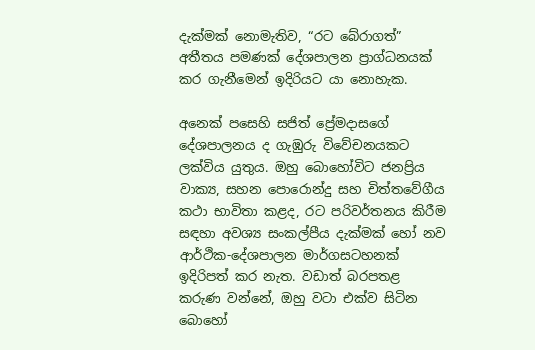දැක්මක් නොමැතිව, “රට බේරාගත්” අතීතය පමණක් දේශපාලන ප්‍රාග්ධනයක් කර ගැනීමෙන් ඉදිරියට යා නොහැක.

අනෙක් පසෙහි සජිත් ප්‍රේමදාසගේ දේශපාලනය ද ගැඹුරු විවේචනයකට ලක්විය යුතුය. ඔහු බොහෝවිට ජනප්‍රිය වාක්‍ය, සහන පොරොන්දු සහ චිත්තවේගීය කථා භාවිතා කළද, රට පරිවර්තනය කිරීම සඳහා අවශ්‍ය සංකල්පීය දැක්මක් හෝ නව ආර්ථික-දේශපාලන මාර්ගසටහනක් ඉදිරිපත් කර නැත. වඩාත් බරපතළ කරුණ වන්නේ, ඔහු වටා එක්ව සිටින බොහෝ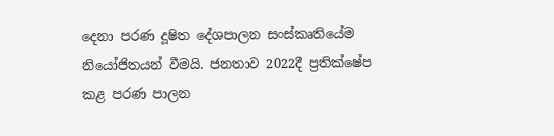දෙනා පරණ දූෂිත දේශපාලන සංස්කෘතියේම නියෝජිතයන් වීමයි. ජනතාව 2022දී ප්‍රතික්ෂේප කළ පරණ පාලන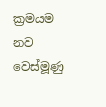ක්‍රමයම නව වෙස්මූණු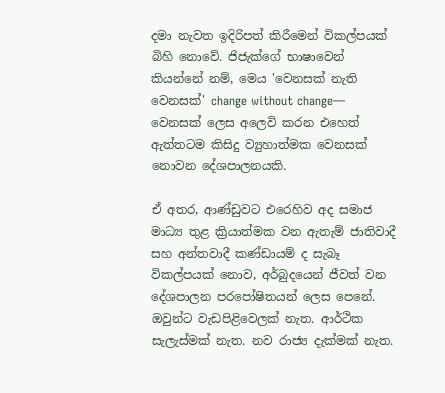දමා නැවත ඉදිරිපත් කිරීමෙන් විකල්පයක් බිහි නොවේ. ජිජැක්ගේ භාෂාවෙන් කියන්නේ නම්, මෙය 'වෙනසක් නැති වෙනසක්' change without change— වෙනසක් ලෙස අලෙවි කරන එහෙත් ඇත්තටම කිසිදු ව්‍යුහාත්මක වෙනසක් නොවන දේශපාලනයකි.

ඒ අතර, ආණ්ඩුවට එරෙහිව අද සමාජ මාධ්‍ය තුළ ක්‍රියාත්මක වන ඇතැම් ජාතිවාදී සහ අන්තවාදී කණ්ඩායම් ද සැබෑ විකල්පයක් නොව, අර්බුදයෙන් ජීවත් වන දේශපාලන පරපෝෂිතයන් ලෙස පෙනේ. ඔවුන්ට වැඩපිළිවෙලක් නැත. ආර්ථික සැලැස්මක් නැත. නව රාජ්‍ය දැක්මක් නැත.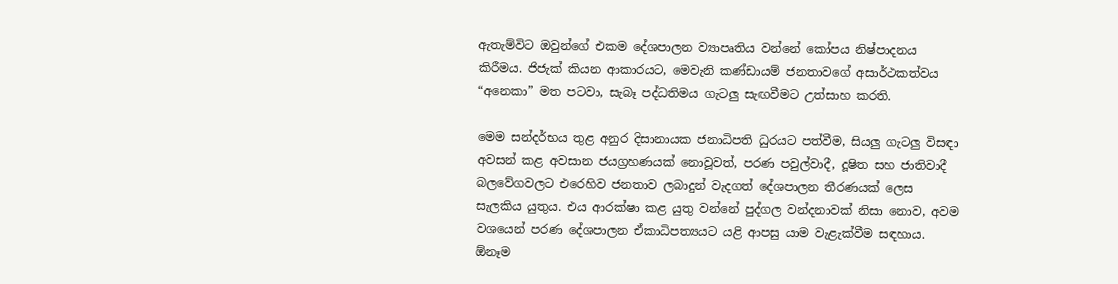ඇතැම්විට ඔවුන්ගේ එකම දේශපාලන ව්‍යාපෘතිය වන්නේ කෝපය නිෂ්පාදනය කිරීමය. ජිජැක් කියන ආකාරයට, මෙවැනි කණ්ඩායම් ජනතාවගේ අසාර්ථකත්වය “අනෙකා” මත පටවා, සැබෑ පද්ධතිමය ගැටලු සැඟවීමට උත්සාහ කරති.

මෙම සන්දර්භය තුළ අනුර දිසානායක ජනාධිපති ධුරයට පත්වීම, සියලු ගැටලු විසඳා අවසන් කළ අවසාන ජයග්‍රහණයක් නොවූවත්, පරණ පවුල්වාදී, දූෂිත සහ ජාතිවාදී බලවේගවලට එරෙහිව ජනතාව ලබාදුන් වැදගත් දේශපාලන තීරණයක් ලෙස සැලකිය යුතුය. එය ආරක්ෂා කළ යුතු වන්නේ පුද්ගල වන්දනාවක් නිසා නොව, අවම වශයෙන් පරණ දේශපාලන ඒකාධිපත්‍යයට යළි ආපසු යාම වැළැක්වීම සඳහාය. ඕනෑම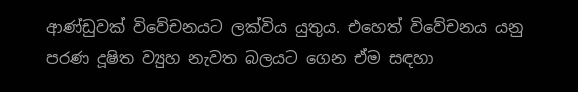ආණ්ඩුවක් විවේචනයට ලක්විය යුතුය. එහෙත් විවේචනය යනු පරණ දූෂිත ව්‍යුහ නැවත බලයට ගෙන ඒම සඳහා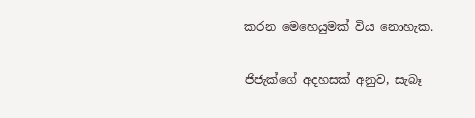කරන මෙහෙයුමක් විය නොහැක.

ජිජැක්ගේ අදහසක් අනුව, සැබෑ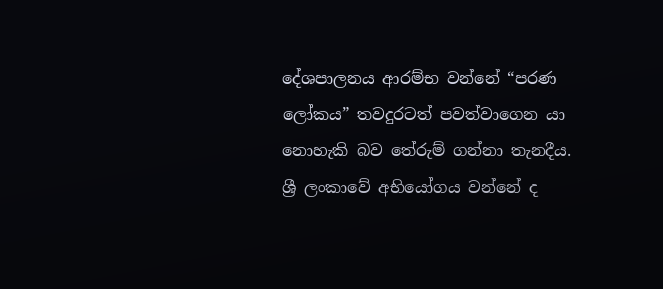දේශපාලනය ආරම්භ වන්නේ “පරණ ලෝකය” තවදුරටත් පවත්වාගෙන යා නොහැකි බව තේරුම් ගන්නා තැනදීය. ශ්‍රී ලංකාවේ අභියෝගය වන්නේ ද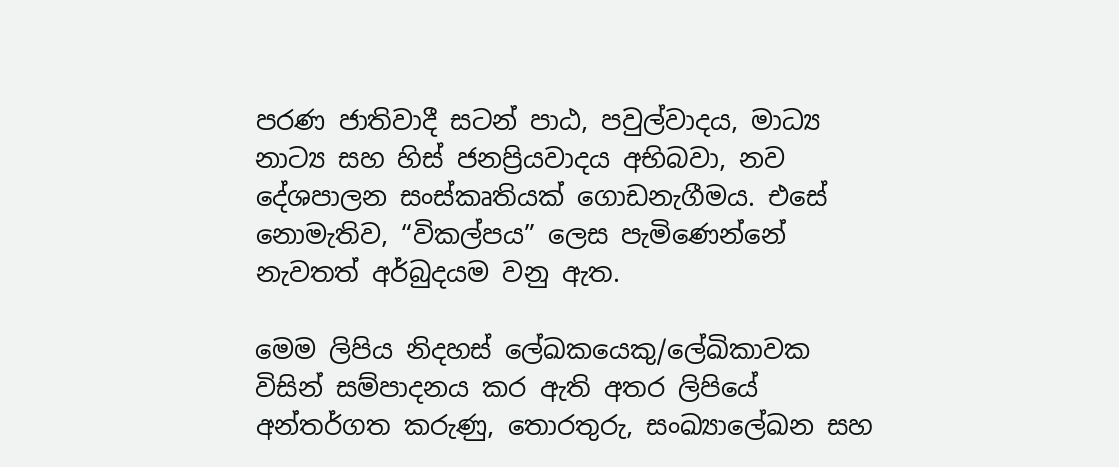පරණ ජාතිවාදී සටන් පාඨ, පවුල්වාදය, මාධ්‍ය නාට්‍ය සහ හිස් ජනප්‍රියවාදය අභිබවා, නව දේශපාලන සංස්කෘතියක් ගොඩනැගීමය. එසේ නොමැතිව, “විකල්පය” ලෙස පැමිණෙන්නේ නැවතත් අර්බුදයම වනු ඇත.

මෙම ලිපිය නිදහස් ලේඛකයෙකු/ලේඛිකාවක විසින් සම්පාදනය කර ඇති අතර ලිපියේ අන්තර්ගත කරුණු, තොරතුරු, සංඛ්‍යාලේඛන සහ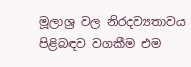මූලාශ්‍ර වල නිරදව්‍යතාවය පිළිබඳව වගකීම එම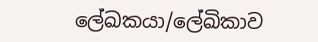ලේඛකයා/ලේඛිකාව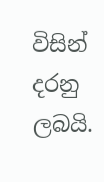විසින් දරනු ලබයි.